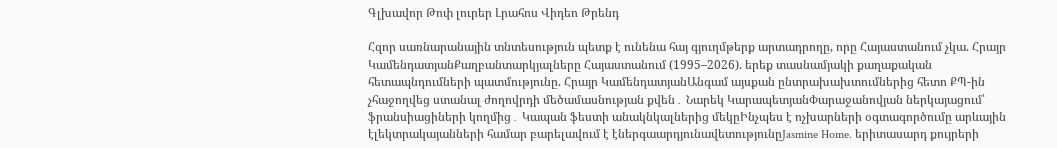Գլխավոր Թոփ լուրեր Լրահոս Վիդեո Թրենդ

Հզոր սառնարանային տնտեսություն պետք է ունենա հայ գյուղմթերք արտադրողը, որը Հայաստանում չկա. Հրայր ԿամենդատյանՔաղբանտարկյալները Հայաստանում (1995–2026). երեք տասնամյակի քաղաքական հետապնդումների պատմությունը. Հրայր ԿամենդատյանԱնգամ այսքան ընտրախախտումներից հետո ՔՊ-ին չհաջողվեց ստանալ ժողովրդի մեծամասնության քվեն․ Նարեկ ԿարապետյանՓարաջանովյան ներկայացում՝ ֆրանսիացիների կողմից․ Կապան ֆեստի անակնկալներից մեկըԻնչպես է ոչխարների օգտագործումը արևային էլեկտրակայանների համար բարելավում է էներգաարդյունավետությունըJasmine Home. երիտասարդ քույրերի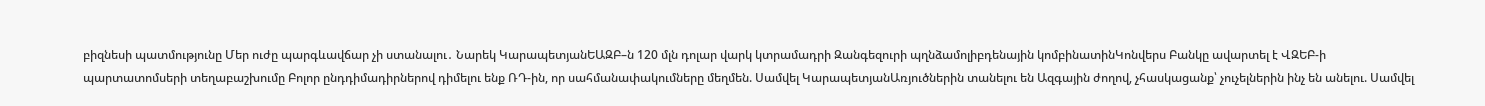բիզնեսի պատմությունը Մեր ուժը պարգևավճար չի ստանալու․ Նարեկ ԿարապետյանԵԱԶԲ–ն 120 մլն դոլար վարկ կտրամադրի Զանգեզուրի պղնձամոլիբդենային կոմբինատինԿոնվերս Բանկը ավարտել է ՎԶԵԲ-ի պարտատոմսերի տեղաբաշխումը Բոլոր ընդդիմադիրներով դիմելու ենք ՌԴ-ին, որ սահմանափակումները մեղմեն. Սամվել ԿարապետյանԱռյուծներին տանելու են Ազգային ժողով, չհասկացանք՝ չուչելներին ինչ են անելու. Սամվել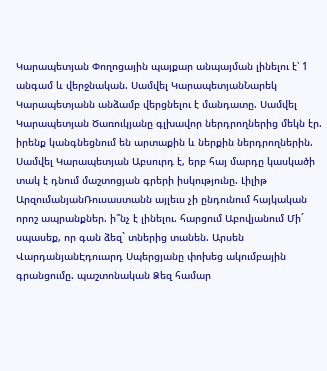Կարապետյան Փողոցային պայքար անպայման լինելու է՝ 1 անգամ և վերջնական. Սամվել ԿարապետյանՆարեկ Կարապետյանն անձամբ վերցնելու է մանդատը. Սամվել Կարապետյան Ծառուկյանը գլխավոր ներդրողներից մեկն էր. իրենք կանգնեցնում են արտաքին և ներքին ներդրողներին. Սամվել Կարապետյան Աբսուրդ է, երբ հայ մարդը կասկածի տակ է դնում մաշտոցյան գրերի իսկությունը. Լիլիթ ԱրզումանյանՌուսաստանն այլեւս չի ընդունում հայկական որոշ ապրանքներ. ի՞նչ է լինելու. հարցում Աբովյանում Մի´ սպասեք, որ գան ձեզ` տներից տանեն. Արսեն ՎարդանյանԷդուարդ Սպերցյանը փոխեց ակումբային գրանցումը. պաշտոնական Ձեզ համար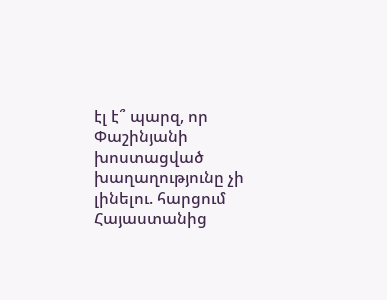էլ է՞ պարզ, որ Փաշինյանի խոստացված խաղաղությունը չի լինելու. հարցում Հայաստանից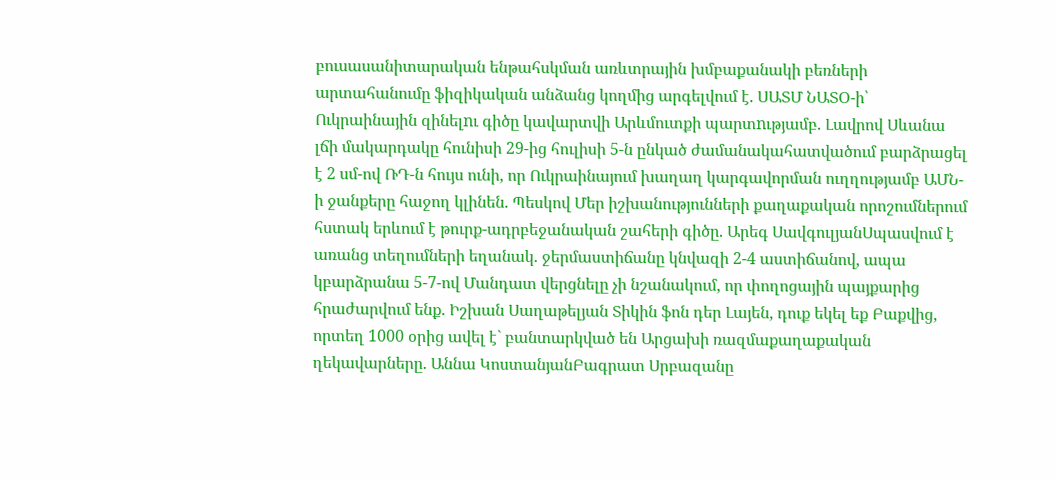բուսասանիտարական ենթահսկման առևտրային խմբաքանակի բեռների արտահանումը ֆիզիկական անձանց կողմից արգելվում է. ՍԱՏՄ ՆԱՏՕ-ի՝ Ուկրաինային զինելnւ գիծը կավարտվի Արևմուտքի պարտnւթյամբ. Լավրով Սևանա լճի մակարդակը հունիսի 29-ից հուլիսի 5-ն ընկած ժամանակահատվածում բարձրացել է 2 սմ-ով ՌԴ-ն հույս ունի, որ Ուկրաինայում խաղաղ կարգավորման ուղղությամբ ԱՄՆ-ի ջանքերը հաջող կլինեն. Պեսկով Մեր իշխանությունների քաղաքական որոշումներում հստակ երևում է թուրք-ադրբեջանական շահերի գիծը. Արեգ ՍավգուլյանՍպասվում է առանց տեղումների եղանակ. ջերմաստիճանը կնվազի 2-4 աստիճանով, ապա կբարձրանա 5-7-ով Մանդատ վերցնելը չի նշանակում, որ փողոցային պայքարից հրաժարվում ենք. Իշխան Սաղաթելյան Տիկին ֆոն դեր Լայեն, դուք եկել եք Բաքվից, որտեղ 1000 օրից ավել է` բանտարկված են Արցախի ռազմաքաղաքական ղեկավարները. Աննա ԿոստանյանԲագրատ Սրբազանը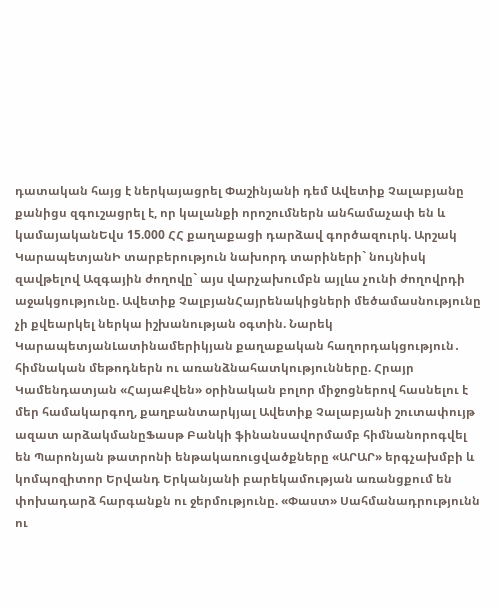դատական հայց է ներկայացրել Փաշինյանի դեմ Ավետիք Չալաբյանը քանիցս զգուշացրել է, որ կալանքի որոշումներն անհամաչափ են և կամայականԵվս 15.000 ՀՀ քաղաքացի դարձավ գործազուրկ. Արշակ ԿարապետյանԻ տարբերություն նախորդ տարիների` նույնիսկ զավթելով Ազգային ժողովը` այս վարչախումբն այլևս չունի ժողովրդի աջակցությունը. Ավետիք ՉալբյանՀայրենակիցների մեծամասնությունը չի քվեարկել ներկա իշխանության օգտին. Նարեկ ԿարապետյանԼատինամերիկյան քաղաքական հաղորդակցություն․ հիմնական մեթոդներն ու առանձնահատկությունները. Հրայր Կամենդատյան «ՀայաՔվեն» օրինական բոլոր միջոցներով հասնելու է մեր համակարգող, քաղբանտարկյալ Ավետիք Չալաբյանի շուտափույթ ազատ արձակմանըՖասթ Բանկի ֆինանսավորմամբ հիմնանորոգվել են Պարոնյան թատրոնի ենթակառուցվածքները «ԱՐԱՐ» երգչախմբի և կոմպոզիտոր Երվանդ Երկանյանի բարեկամության առանցքում են փոխադարձ հարգանքն ու ջերմությունը. «Փաստ» Սահմանադրությունն ու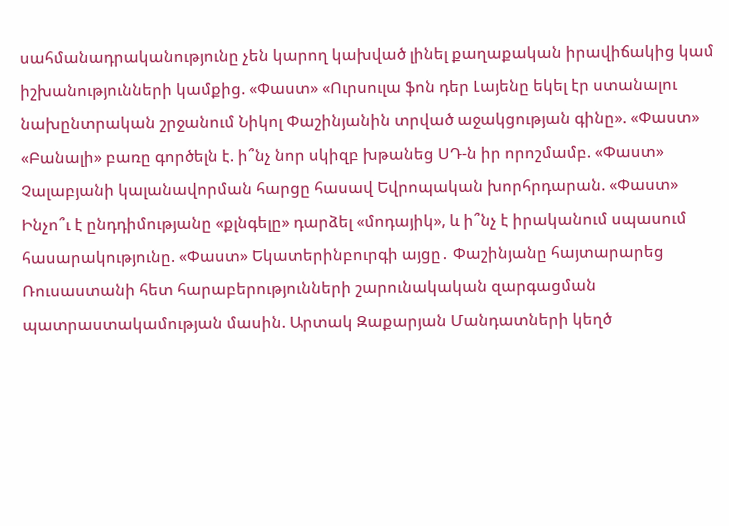սահմանադրականությունը չեն կարող կախված լինել քաղաքական իրավիճակից կամ իշխանությունների կամքից. «Փաստ» «Ուրսուլա ֆոն դեր Լայենը եկել էր ստանալու նախընտրական շրջանում Նիկոլ Փաշինյանին տրված աջակցության գինը». «Փաստ» «Բանալի» բառը գործելն է. ի՞նչ նոր սկիզբ խթանեց ՍԴ-ն իր որոշմամբ. «Փաստ» Չալաբյանի կալանավորման հարցը հասավ Եվրոպական խորհրդարան. «Փաստ» Ինչո՞ւ է ընդդիմությանը «քլնգելը» դարձել «մոդայիկ», և ի՞նչ է իրականում սպասում հասարակությունը. «Փաստ» Եկատերինբուրգի այցը․ Փաշինյանը հայտարարեց Ռուսաստանի հետ հարաբերությունների շարունակական զարգացման պատրաստակամության մասին. Արտակ Զաքարյան Մանդատների կեղծ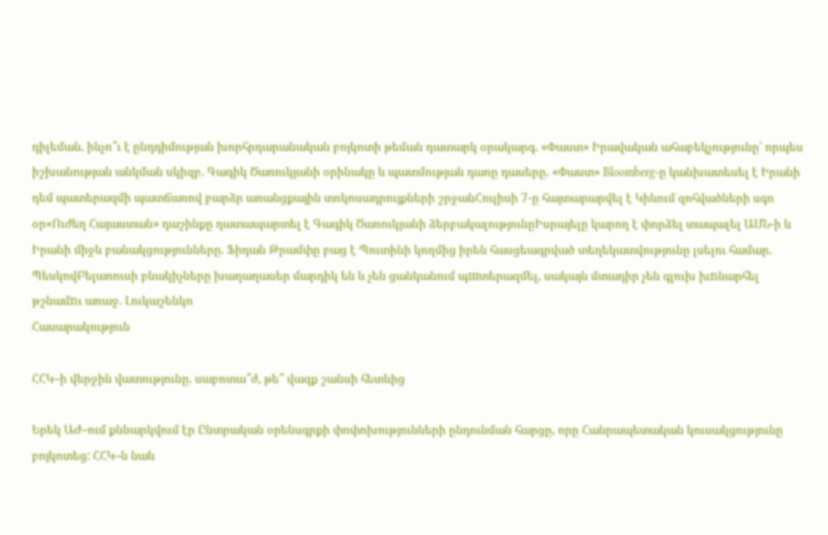դիլեման. ինչո՞ւ է ընդդիմության խորհրդարանական բոյկոտի թեման դատարկ օրակարգ. «Փաստ» Իրավական ահաբեկչությունը՝ որպես իշխանության անկման սկիզբ. Գագիկ Ծառուկյանի օրինակը և պատմության դառը դասերը. «Փաստ» Bloomberg-ը կանխատեսել է Իրանի դեմ պատերազմի պատճառով բարձր առանցքային տոկոսադրույքների շրջանՀուլիսի 7-ը հայտարարվել է Կիևում զոհվածների սգո օր«Ուժեղ Հայաստան» դաշինքը դատապարտել է Գագիկ Ծառուկյանի ձերբակալությունըԻսրայելը կարող է փորձել տապալել ԱՄՆ-ի և Իրանի միջև բանակցությունները. Ֆիդան Թրամփը բաց է Պուտինի կողմից իրեն հասցեագրված տեղեկատվությունը լսելու համար. ՊեսկովԲելառուսի բնակիչները խաղաղասեր մարդիկ են և չեն ցանկանում պшտերազմել, սակայն մտադիր չեն գլուխ խnնարհել թշնամnւ առաջ. Լուկաշենկո
Հասարակություն

ՀՀԿ–ի վերջին վատությունը. սաբոտա՞ժ, թե՞ վազք շանսի հետևից

Երեկ ԱԺ–ում քննարկվում էր Ընտրական օրենսգրքի փոփոխությունների ընդունման հարցը, որը Հանրապետական կուսակցությունը բոյկոտեց: ՀՀԿ–ն նաև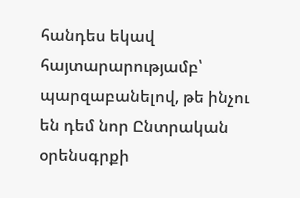հանդես եկավ հայտարարությամբ՝ պարզաբանելով, թե ինչու են դեմ նոր Ընտրական օրենսգրքի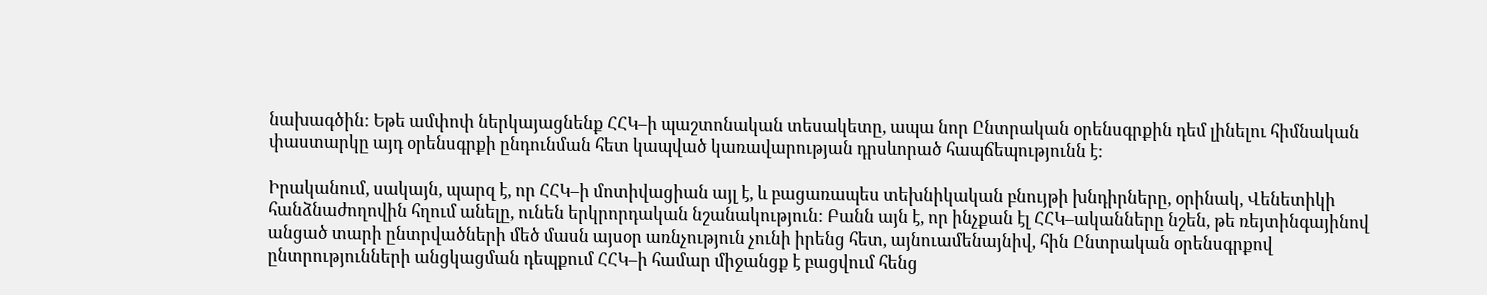նախագծին: Եթե ամփոփ ներկայացնենք ՀՀԿ–ի պաշտոնական տեսակետը, ապա նոր Ընտրական օրենսգրքին դեմ լինելու հիմնական փաստարկը այդ օրենսգրքի ընդունման հետ կապված կառավարության դրսևորած հապճեպությունն է:

Իրականում, սակայն, պարզ է, որ ՀՀԿ–ի մոտիվացիան այլ է, և բացառապես տեխնիկական բնույթի խնդիրները, օրինակ, Վենետիկի հանձնաժողովին հղում անելը, ունեն երկրորդական նշանակություն: Բանն այն է, որ ինչքան էլ ՀՀԿ–ականները նշեն, թե ռեյտինգայինով անցած տարի ընտրվածների մեծ մասն այսօր առնչություն չունի իրենց հետ, այնուամենայնիվ, հին Ընտրական օրենսգրքով ընտրությունների անցկացման դեպքում ՀՀԿ–ի համար միջանցք է բացվում հենց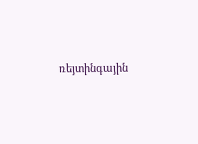ռեյտինգային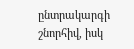ընտրակարգի շնորհիվ, իսկ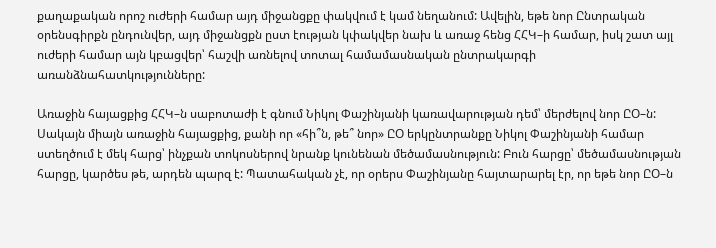քաղաքական որոշ ուժերի համար այդ միջանցքը փակվում է կամ նեղանում: Ավելին, եթե նոր Ընտրական օրենսգիրքն ընդունվեր, այդ միջանցքն ըստ էության կփակվեր նախ և առաջ հենց ՀՀԿ–ի համար, իսկ շատ այլ ուժերի համար այն կբացվեր՝ հաշվի առնելով տոտալ համամասնական ընտրակարգի առանձնահատկությունները:

Առաջին հայացքից ՀՀԿ–ն սաբոտաժի է գնում Նիկոլ Փաշինյանի կառավարության դեմ՝ մերժելով նոր ԸՕ–ն: Սակայն միայն առաջին հայացքից, քանի որ «հի՞ն, թե՞ նոր» ԸՕ երկընտրանքը Նիկոլ Փաշինյանի համար ստեղծում է մեկ հարց՝ ինչքան տոկոսներով նրանք կունենան մեծամասնություն: Բուն հարցը՝ մեծամասնության հարցը, կարծես թե, արդեն պարզ է: Պատահական չէ, որ օրերս Փաշինյանը հայտարարել էր, որ եթե նոր ԸՕ–ն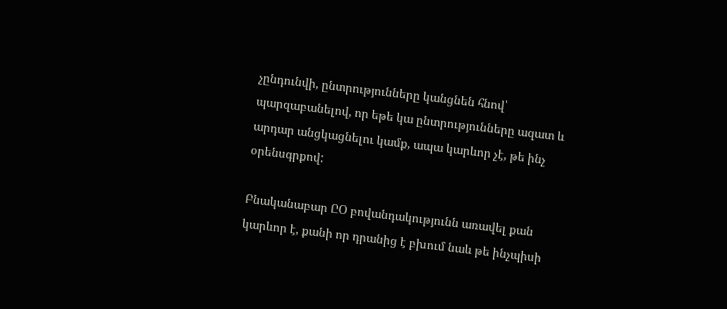չընդունվի, ընտրությունները կանցնեն հնով՝ պարզաբանելով, որ եթե կա ընտրությունները ազատ և արդար անցկացնելու կամք, ապա կարևոր չէ, թե ինչ օրենսգրքով:

Բնականաբար ԸՕ բովանդակությունն առավել քան կարևոր է, քանի որ դրանից է բխում նաև թե ինչպիսի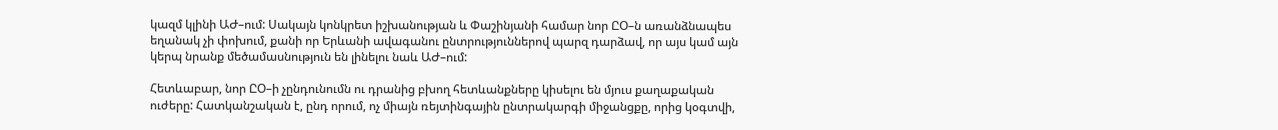կազմ կլինի ԱԺ–ում: Սակայն կոնկրետ իշխանության և Փաշինյանի համար նոր ԸՕ–ն առանձնապես եղանակ չի փոխում, քանի որ Երևանի ավագանու ընտրություններով պարզ դարձավ, որ այս կամ այն կերպ նրանք մեծամասնություն են լինելու նաև ԱԺ–ում:

Հետևաբար, նոր ԸՕ–ի չընդունումն ու դրանից բխող հետևանքները կիսելու են մյուս քաղաքական ուժերը: Հատկանշական է, ընդ որում, ոչ միայն ռեյտինգային ընտրակարգի միջանցքը, որից կօգտվի,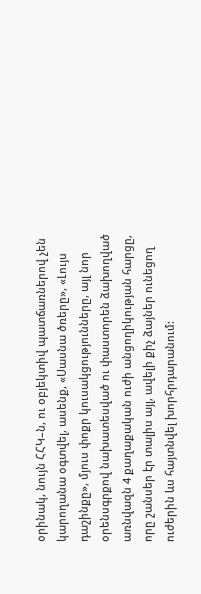օրինակ, նույն ՀՀԿ–ն, ու օբյեկտիվ պատճառներով չեն կարողանա օգտվել, ասենք, «Սասնա ծռերը», «Լույս դաշինքը», մյուս փոքր կուսակցությունները, այլ նոր օրենսգրքով նախատեսված ու փաստորեն ձախողված առնվազն 4 քաղաքական ուժի անցողիկության հարցը, որը շանսեր էր տալիս այլ, ավելի քիչ ձայներ ունեցող ուժերին ևս հայտնվել խորհրդարանում: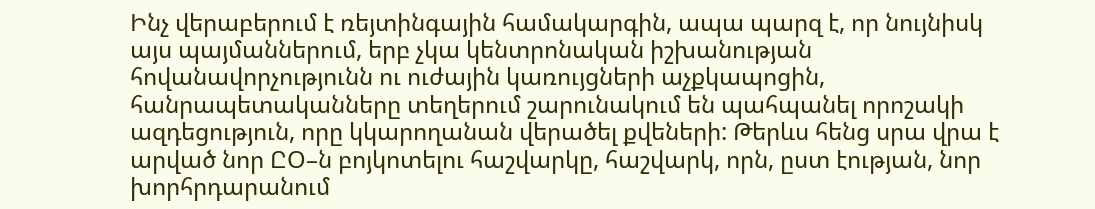Ինչ վերաբերում է ռեյտինգային համակարգին, ապա պարզ է, որ նույնիսկ այս պայմաններում, երբ չկա կենտրոնական իշխանության հովանավորչությունն ու ուժային կառույցների աչքկապոցին, հանրապետականները տեղերում շարունակում են պահպանել որոշակի ազդեցություն, որը կկարողանան վերածել քվեների: Թերևս հենց սրա վրա է արված նոր ԸՕ–ն բոյկոտելու հաշվարկը, հաշվարկ, որն, ըստ էության, նոր խորհրդարանում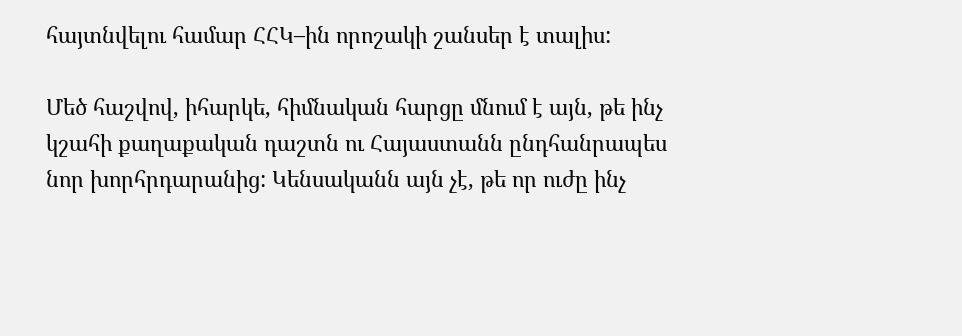հայտնվելու համար ՀՀԿ–ին որոշակի շանսեր է տալիս:

Մեծ հաշվով, իհարկե, հիմնական հարցը մնում է այն, թե ինչ կշահի քաղաքական դաշտն ու Հայաստանն ընդհանրապես նոր խորհրդարանից: Կենսականն այն չէ, թե որ ուժը ինչ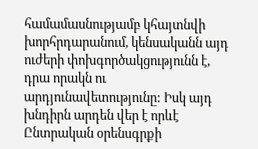համամասնությամբ կհայտնվի խորհրդարանում, կենսականն այդ ուժերի փոխգործակցությունն է, դրա որակն ու արդյունավետությունը: Իսկ այդ խնդիրն արդեն վեր է որևէ Ընտրական օրենսգրքի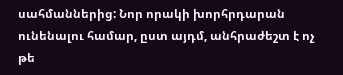սահմաններից: Նոր որակի խորհրդարան ունենալու համար, ըստ այդմ, անհրաժեշտ է ոչ թե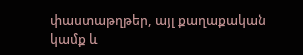փաստաթղթեր, այլ քաղաքական կամք և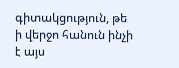գիտակցություն, թե ի վերջո հանուն ինչի է այս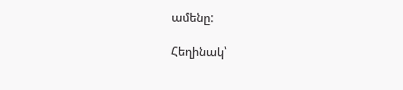ամենը:

Հեղինակ՝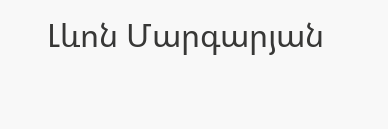Լևոն Մարգարյան